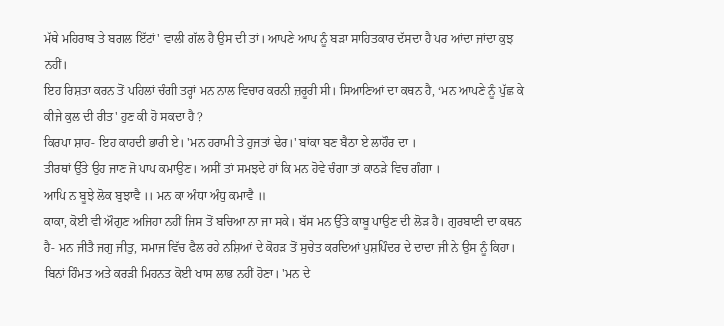ਮੱਥੇ ਮਹਿਰਾਬ ਤੇ ਬਗਲ ਇੱਟਾਂ' ਵਾਲੀ ਗੱਲ ਹੈ ਉਸ ਦੀ ਤਾਂ। ਆਪਣੇ ਆਪ ਨੂੰ ਬੜਾ ਸਾਹਿਤਕਾਰ ਦੱਸਦਾ ਹੈ ਪਰ ਆਂਦਾ ਜਾਂਦਾ ਕੁਝ ਨਹੀਂ।
ਇਹ ਰਿਸ਼ਤਾ ਕਰਨ ਤੋਂ ਪਹਿਲਾਂ ਚੰਗੀ ਤਰ੍ਹਾਂ ਮਨ ਨਾਲ ਵਿਚਾਰ ਕਰਨੀ ਜ਼ਰੂਰੀ ਸੀ। ਸਿਆਣਿਆਂ ਦਾ ਕਥਨ ਹੈ, ‘ਮਨ ਆਪਣੇ ਨੂੰ ਪੁੱਛ ਕੇ ਕੀਜੇ ਕੁਲ ਦੀ ਰੀਤ' ਹੁਣ ਕੀ ਹੋ ਸਕਦਾ ਹੈ ?
ਕਿਰਪਾ ਸ਼ਾਹ- ਇਹ ਕਾਹਦੀ ਭਾਰੀ ਏ। 'ਮਨ ਹਰਾਮੀ ਤੇ ਹੁਜਤਾਂ ਢੇਰ।' ਬਾਂਕਾ ਬਣ ਬੈਠਾ ਏ ਲਾਹੌਰ ਦਾ ।
ਤੀਰਥਾਂ ਉੱਤੇ ਉਹ ਜਾਣ ਜੋ ਪਾਪ ਕਮਾਉਣ। ਅਸੀਂ ਤਾਂ ਸਮਝਦੇ ਹਾਂ ਕਿ ਮਨ ਹੋਵੇ ਚੰਗਾ ਤਾਂ ਕਾਠੜੇ ਵਿਚ ਗੰਗਾ ।
ਆਪਿ ਨ ਬੂਝੇ ਲੋਕ ਬੁਝਾਵੈ ।। ਮਨ ਕਾ ਅੰਧਾ ਅੰਧੁ ਕਮਾਵੈ ॥
ਕਾਕਾ, ਕੋਈ ਵੀ ਔਗੁਣ ਅਜਿਹਾ ਨਹੀਂ ਜਿਸ ਤੋਂ ਬਚਿਆ ਨਾ ਜਾ ਸਕੇ। ਬੱਸ ਮਨ ਉੱਤੇ ਕਾਬੂ ਪਾਉਣ ਦੀ ਲੋੜ ਹੈ। ਗੁਰਬਾਣੀ ਦਾ ਕਥਨ ਹੈ- ਮਨ ਜੀਤੈ ਜਗੁ ਜੀਤੁ, ਸਮਾਜ ਵਿੱਚ ਫੈਲ ਰਹੇ ਨਸ਼ਿਆਂ ਦੇ ਕੋਹੜ ਤੋਂ ਸੁਚੇਤ ਕਰਦਿਆਂ ਪੁਸ਼ਪਿੰਦਰ ਦੇ ਦਾਦਾ ਜੀ ਨੇ ਉਸ ਨੂੰ ਕਿਹਾ।
ਬਿਨਾਂ ਹਿੰਮਤ ਅਤੇ ਕਰੜੀ ਮਿਹਨਤ ਕੋਈ ਖਾਸ ਲਾਭ ਨਹੀਂ ਹੋਣਾ। 'ਮਨ ਦੇ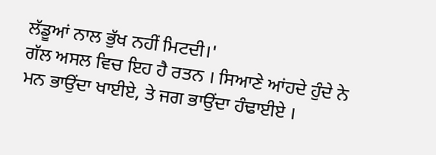ਲੱਡੂਆਂ ਨਾਲ ਭੁੱਖ ਨਹੀਂ ਮਿਟਦੀ।'
ਗੱਲ ਅਸਲ ਵਿਚ ਇਹ ਹੈ ਰਤਨ । ਸਿਆਣੇ ਆਂਹਦੇ ਹੁੰਦੇ ਨੇ ਮਨ ਭਾਉਂਦਾ ਖਾਈਏ, ਤੇ ਜਗ ਭਾਉਂਦਾ ਹੰਢਾਈਏ ।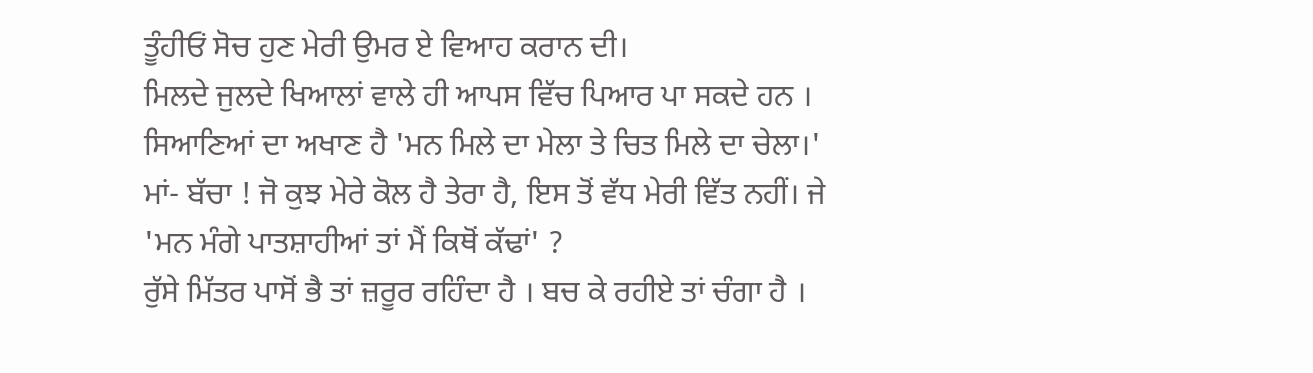ਤੂੰਹੀਓਂ ਸੋਚ ਹੁਣ ਮੇਰੀ ਉਮਰ ਏ ਵਿਆਹ ਕਰਾਨ ਦੀ।
ਮਿਲਦੇ ਜੁਲਦੇ ਖਿਆਲਾਂ ਵਾਲੇ ਹੀ ਆਪਸ ਵਿੱਚ ਪਿਆਰ ਪਾ ਸਕਦੇ ਹਨ । ਸਿਆਣਿਆਂ ਦਾ ਅਖਾਣ ਹੈ 'ਮਨ ਮਿਲੇ ਦਾ ਮੇਲਾ ਤੇ ਚਿਤ ਮਿਲੇ ਦਾ ਚੇਲਾ।'
ਮਾਂ- ਬੱਚਾ ! ਜੋ ਕੁਝ ਮੇਰੇ ਕੋਲ ਹੈ ਤੇਰਾ ਹੈ, ਇਸ ਤੋਂ ਵੱਧ ਮੇਰੀ ਵਿੱਤ ਨਹੀਂ। ਜੇ 'ਮਨ ਮੰਗੇ ਪਾਤਸ਼ਾਹੀਆਂ ਤਾਂ ਮੈਂ ਕਿਥੋਂ ਕੱਢਾਂ' ?
ਰੁੱਸੇ ਮਿੱਤਰ ਪਾਸੋਂ ਭੈ ਤਾਂ ਜ਼ਰੂਰ ਰਹਿੰਦਾ ਹੈ । ਬਚ ਕੇ ਰਹੀਏ ਤਾਂ ਚੰਗਾ ਹੈ ।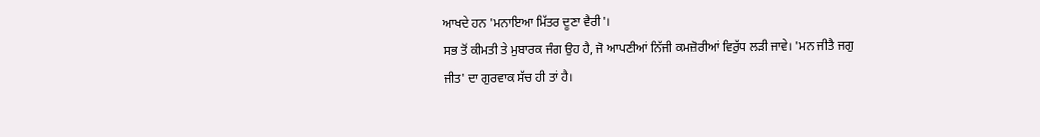ਆਖਦੇ ਹਨ 'ਮਨਾਇਆ ਮਿੱਤਰ ਦੂਣਾ ਵੈਰੀ'।
ਸਭ ਤੋਂ ਕੀਮਤੀ ਤੇ ਮੁਬਾਰਕ ਜੰਗ ਉਹ ਹੈ, ਜੋ ਆਪਣੀਆਂ ਨਿੱਜੀ ਕਮਜ਼ੋਰੀਆਂ ਵਿਰੁੱਧ ਲੜੀ ਜਾਵੇ। 'ਮਨ ਜੀਤੈ ਜਗੁ ਜੀਤ' ਦਾ ਗੁਰਵਾਕ ਸੱਚ ਹੀ ਤਾਂ ਹੈ।